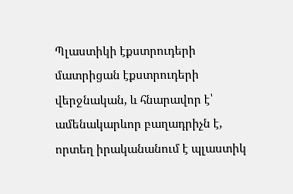Պլաստիկի էքստրուդերի մատրիցան էքստրուդերի վերջնական, և հնարավոր է՝ ամենակարևոր բաղադրիչն է, որտեղ իրականանում է պլաստիկ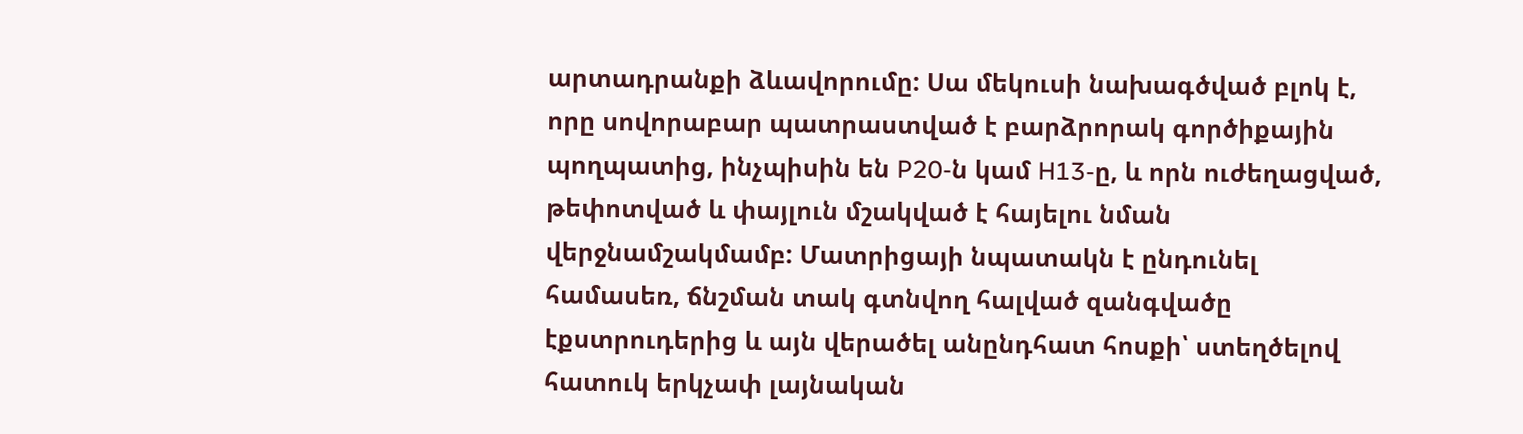արտադրանքի ձևավորումը: Սա մեկուսի նախագծված բլոկ է, որը սովորաբար պատրաստված է բարձրորակ գործիքային պողպատից, ինչպիսին են P20-ն կամ H13-ը, և որն ուժեղացված, թեփոտված և փայլուն մշակված է հայելու նման վերջնամշակմամբ: Մատրիցայի նպատակն է ընդունել համասեռ, ճնշման տակ գտնվող հալված զանգվածը էքստրուդերից և այն վերածել անընդհատ հոսքի՝ ստեղծելով հատուկ երկչափ լայնական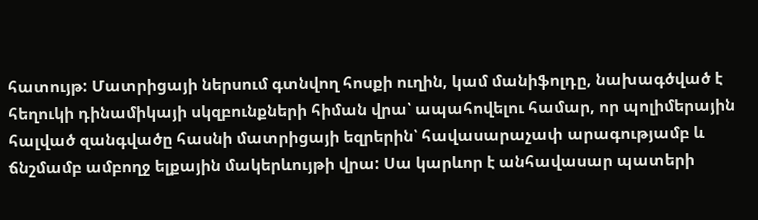հատույթ: Մատրիցայի ներսում գտնվող հոսքի ուղին, կամ մանիֆոլդը, նախագծված է հեղուկի դինամիկայի սկզբունքների հիման վրա՝ ապահովելու համար, որ պոլիմերային հալված զանգվածը հասնի մատրիցայի եզրերին՝ հավասարաչափ արագությամբ և ճնշմամբ ամբողջ ելքային մակերևույթի վրա: Սա կարևոր է անհավասար պատերի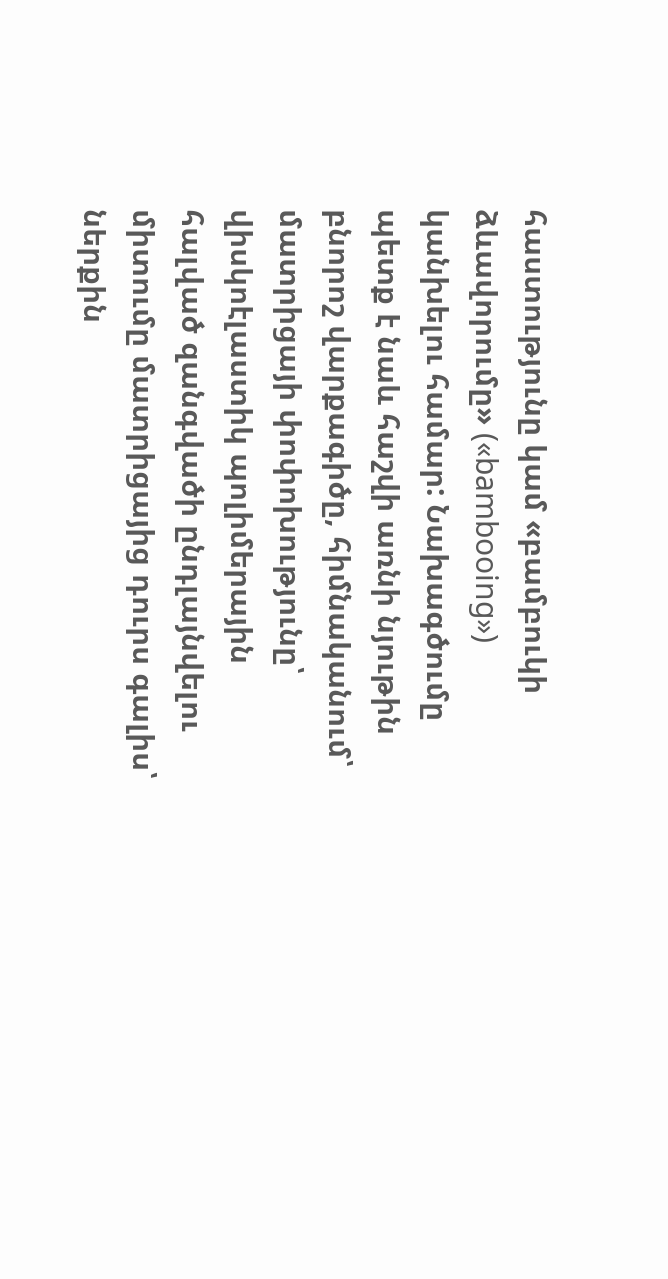հաստությունը կամ «բամբուկի ձևավորումը» («bambooing») կանխելու համար: Նախագծումը պետք է նաև հաշվի առնի նյութին բնորոշ վարքագիծը, հիմնականում՝ մատրիցայի փոփոխությունը՝ վիսկոէլաստիկ պոլիմերային հալված զանգվածի ընդլայնվելու միտումը մատրիցայից դուրս գալիս՝ ներքին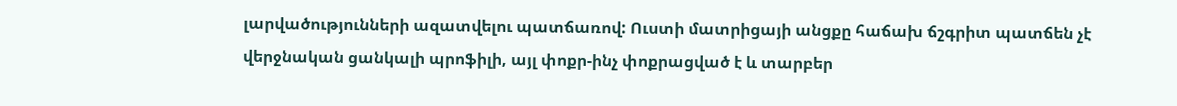լարվածությունների ազատվելու պատճառով: Ուստի մատրիցայի անցքը հաճախ ճշգրիտ պատճեն չէ վերջնական ցանկալի պրոֆիլի, այլ փոքր-ինչ փոքրացված է և տարբեր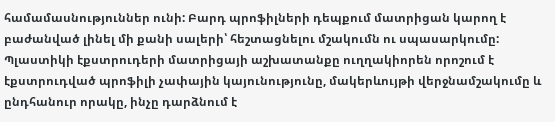համամասնություններ ունի: Բարդ պրոֆիլների դեպքում մատրիցան կարող է բաժանված լինել մի քանի սալերի՝ հեշտացնելու մշակումն ու սպասարկումը: Պլաստիկի էքստրուդերի մատրիցայի աշխատանքը ուղղակիորեն որոշում է էքստրուդված պրոֆիլի չափային կայունությունը, մակերևույթի վերջնամշակումը և ընդհանուր որակը, ինչը դարձնում է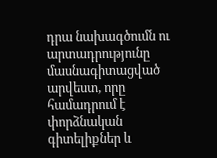դրա նախագծումն ու արտադրությունը մասնագիտացված արվեստ, որը համադրում է փորձնական գիտելիքներ և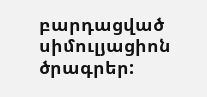բարդացված սիմուլյացիոն ծրագրեր: